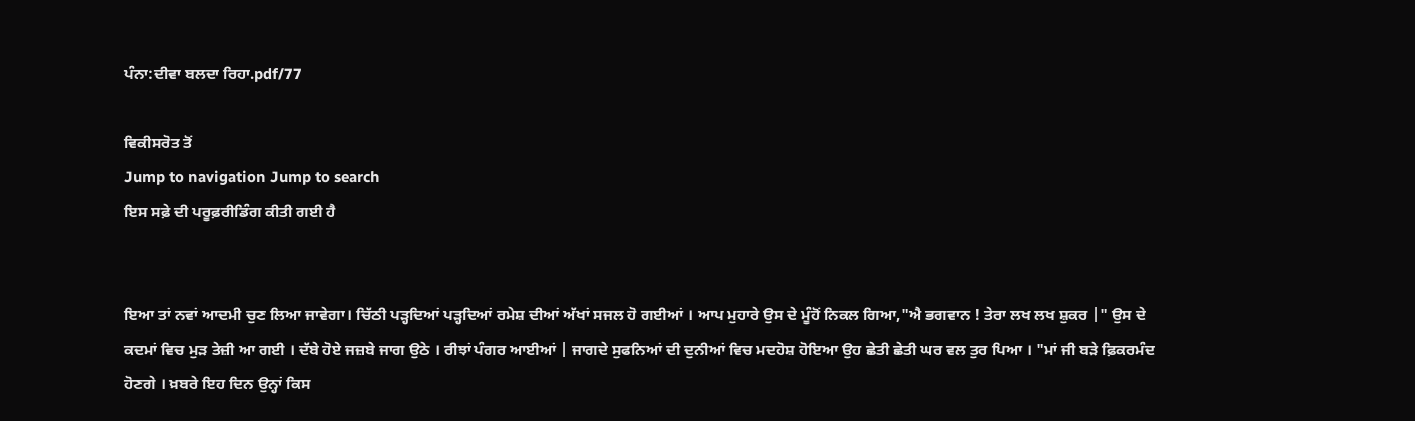ਪੰਨਾ:ਦੀਵਾ ਬਲਦਾ ਰਿਹਾ.pdf/77

ਵਿਕੀਸਰੋਤ ਤੋਂ
Jump to navigation Jump to search
ਇਸ ਸਫ਼ੇ ਦੀ ਪਰੂਫ਼ਰੀਡਿੰਗ ਕੀਤੀ ਗਈ ਹੈ


ਇਆ ਤਾਂ ਨਵਾਂ ਆਦਮੀ ਚੁਣ ਲਿਆ ਜਾਵੇਗਾ। ਚਿੱਠੀ ਪੜ੍ਹਦਿਆਂ ਪੜ੍ਹਦਿਆਂ ਰਮੇਸ਼ ਦੀਆਂ ਅੱਖਾਂ ਸਜਲ ਹੋ ਗਈਆਂ । ਆਪ ਮੁਹਾਰੇ ਉਸ ਦੇ ਮੂੰਹੋਂ ਨਿਕਲ ਗਿਆ,"ਐ ਭਗਵਾਨ ! ਤੇਰਾ ਲਖ ਲਖ ਸ਼ੁਕਰ |" ਉਸ ਦੇ ਕਦਮਾਂ ਵਿਚ ਮੁੜ ਤੇਜ਼ੀ ਆ ਗਈ । ਦੱਬੇ ਹੋਏ ਜਜ਼ਬੇ ਜਾਗ ਉਠੇ । ਰੀਝਾਂ ਪੰਗਰ ਆਈਆਂ | ਜਾਗਦੇ ਸੁਫਨਿਆਂ ਦੀ ਦੁਨੀਆਂ ਵਿਚ ਮਦਹੋਸ਼ ਹੋਇਆ ਉਹ ਛੇਤੀ ਛੇਤੀ ਘਰ ਵਲ ਤੁਰ ਪਿਆ । "ਮਾਂ ਜੀ ਬੜੇ ਫ਼ਿਕਰਮੰਦ ਹੋਣਗੇ । ਖ਼ਬਰੇ ਇਹ ਦਿਨ ਉਨ੍ਹਾਂ ਕਿਸ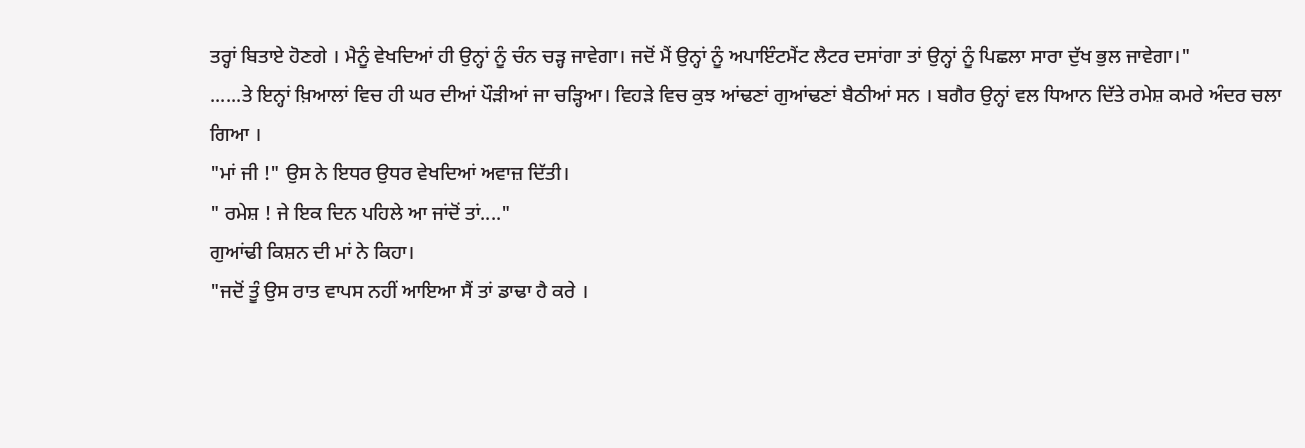ਤਰ੍ਹਾਂ ਬਿਤਾਏ ਹੋਣਗੇ । ਮੈਨੂੰ ਵੇਖਦਿਆਂ ਹੀ ਉਨ੍ਹਾਂ ਨੂੰ ਚੰਨ ਚੜ੍ਹ ਜਾਵੇਗਾ। ਜਦੋਂ ਮੈਂ ਉਨ੍ਹਾਂ ਨੂੰ ਅਪਾਇੰਟਮੈਂਟ ਲੈਟਰ ਦਸਾਂਗਾ ਤਾਂ ਉਨ੍ਹਾਂ ਨੂੰ ਪਿਛਲਾ ਸਾਰਾ ਦੁੱਖ ਭੁਲ ਜਾਵੇਗਾ।"
......ਤੇ ਇਨ੍ਹਾਂ ਖ਼ਿਆਲਾਂ ਵਿਚ ਹੀ ਘਰ ਦੀਆਂ ਪੌੜੀਆਂ ਜਾ ਚੜ੍ਹਿਆ। ਵਿਹੜੇ ਵਿਚ ਕੁਝ ਆਂਢਣਾਂ ਗੁਆਂਢਣਾਂ ਬੈਠੀਆਂ ਸਨ । ਬਗੈਰ ਉਨ੍ਹਾਂ ਵਲ ਧਿਆਨ ਦਿੱਤੇ ਰਮੇਸ਼ ਕਮਰੇ ਅੰਦਰ ਚਲਾ
ਗਿਆ ।
"ਮਾਂ ਜੀ !" ਉਸ ਨੇ ਇਧਰ ਉਧਰ ਵੇਖਦਿਆਂ ਅਵਾਜ਼ ਦਿੱਤੀ।
" ਰਮੇਸ਼ ! ਜੇ ਇਕ ਦਿਨ ਪਹਿਲੇ ਆ ਜਾਂਦੋਂ ਤਾਂ...."
ਗੁਆਂਢੀ ਕਿਸ਼ਨ ਦੀ ਮਾਂ ਨੇ ਕਿਹਾ।
"ਜਦੋਂ ਤੂੰ ਉਸ ਰਾਤ ਵਾਪਸ ਨਹੀਂ ਆਇਆ ਸੈਂ ਤਾਂ ਡਾਢਾ ਹੈ ਕਰੇ ।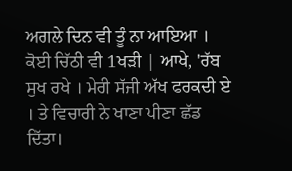ਅਗਲੇ ਦਿਨ ਵੀ ਤੂੰ ਨਾ ਆਇਆ । ਕੋਈ ਚਿੱਠੀ ਵੀ 1ਖੜੀ | ਆਖੇ, 'ਰੱਬ ਸੁਖ ਰਖੇ । ਮੇਰੀ ਸੱਜੀ ਅੱਖ ਫਰਕਦੀ ਏ । ਤੇ ਵਿਚਾਰੀ ਨੇ ਖਾਣਾ ਪੀਣਾ ਛੱਡ ਦਿੱਤਾ।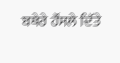ਬਥੇਰੇ ਹੌਂਸਲੇ ਦਿੱਤੇ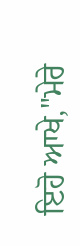ਇਹੋ ਆਖੇ,"ਮੇਰੇ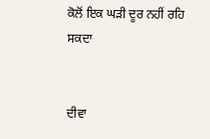ਕੋਲੋਂ ਇਕ ਘੜੀ ਦੂਰ ਨਹੀਂ ਰਹਿ ਸਕਦਾ


ਦੀਵਾ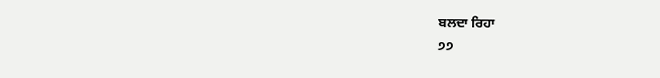ਬਲਦਾ ਰਿਹਾ
੭੭